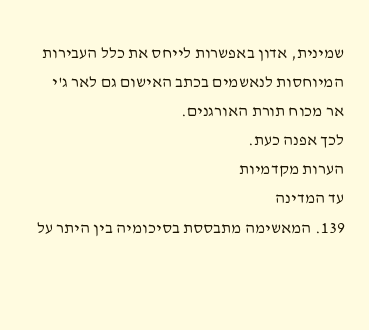שמינית, אדון באפשרות לייחס את כלל העבירות המיוחסות לנאשמים בכתב האישום גם לאר ג'י אר מכוח תורת האורגנים.
לכך אפנה כעת.
הערות מקדמיות
עד המדינה
139. המאשימה מתבססת בסיכומיה בין היתר על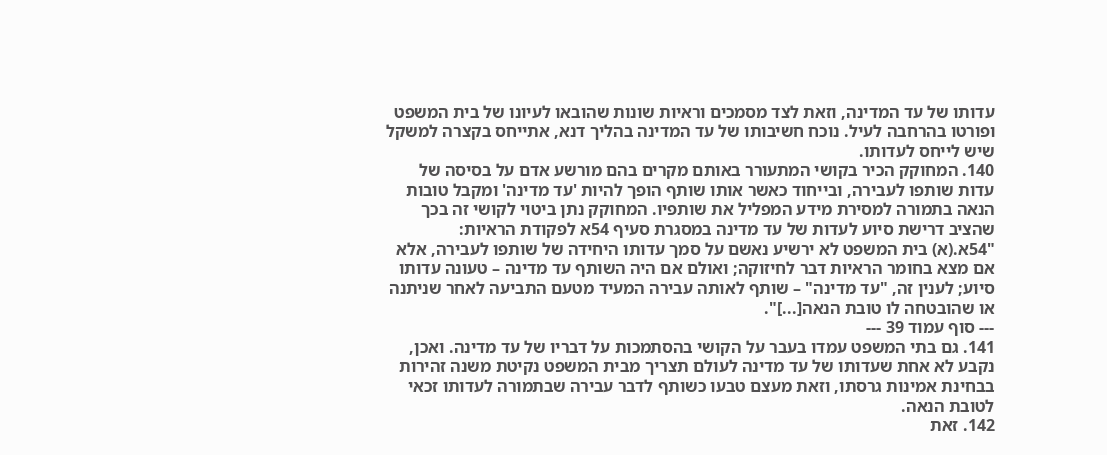עדותו של עד המדינה, וזאת לצד מסמכים וראיות שונות שהובאו לעיונו של בית המשפט ופורטו בהרחבה לעיל. נוכח חשיבותו של עד המדינה בהליך דנא, אתייחס בקצרה למשקל שיש לייחס לעדותו.
140. המחוקק הכיר בקושי המתעורר באותם מקרים בהם מורשע אדם על בסיסה של עדות שותפו לעבירה, ובייחוד כאשר אותו שותף הופך להיות 'עד מדינה' ומקבל טובות הנאה בתמורה למסירת מידע המפליל את שותפיו. המחוקק נתן ביטוי לקושי זה בכך שהציב דרישת סיוע לעדות של עד מדינה במסגרת סעיף 54א לפקודת הראיות:
"54א.(א) בית המשפט לא ירשיע נאשם על סמך עדותו היחידה של שותפו לעבירה, אלא אם מצא בחומר הראיות דבר לחיזוקה; ואולם אם היה השותף עד מדינה – טעונה עדותו סיוע; לענין זה, "עד מדינה" – שותף לאותה עבירה המעיד מטעם התביעה לאחר שניתנה או שהובטחה לו טובת הנאה[...]".
--- סוף עמוד 39 ---
141. גם בתי המשפט עמדו בעבר על הקושי בהסתמכות על דבריו של עד מדינה. ואכן, נקבע לא אחת שעדותו של עד מדינה לעולם תצריך מבית המשפט נקיטת משנה זהירות בבחינת אמינות גרסתו, וזאת מעצם טבעו כשותף לדבר עבירה שבתמורה לעדותו זכאי לטובת הנאה.
142. זאת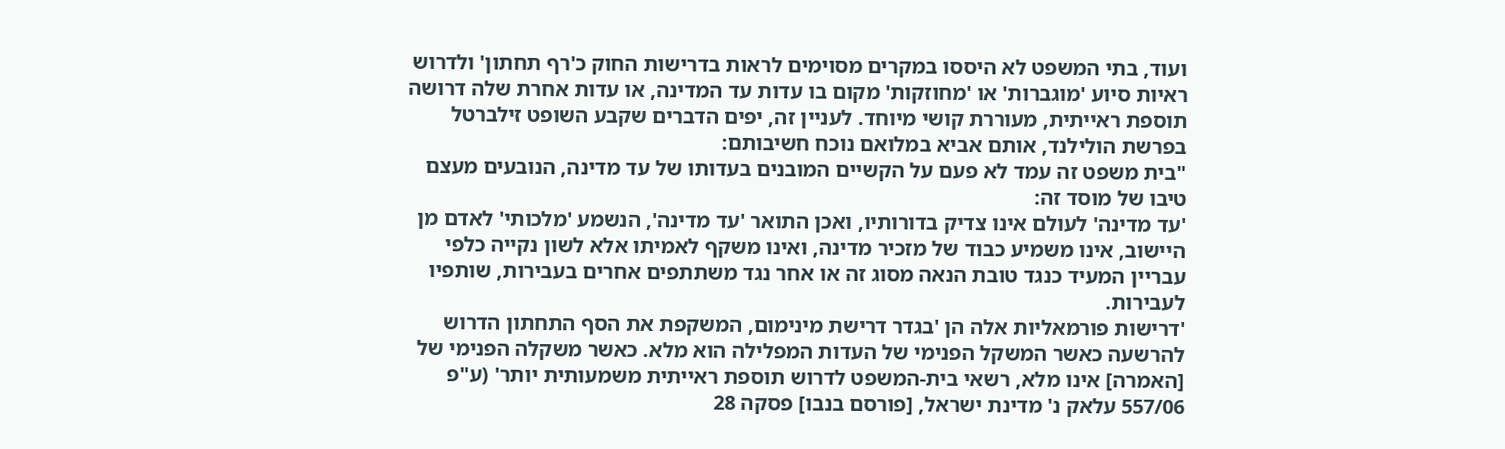ועוד, בתי המשפט לא היססו במקרים מסוימים לראות בדרישות החוק כ'רף תחתון' ולדרוש ראיות סיוע 'מוגברות' או 'מחוזקות' מקום בו עדות עד המדינה, או עדות אחרת שלה דרושה תוספת ראייתית, מעוררת קושי מיוחד. לעניין זה, יפים הדברים שקבע השופט זילברטל בפרשת הולילנד, אותם אביא במלואם נוכח חשיבותם:
"בית משפט זה עמד לא פעם על הקשיים המובנים בעדותו של עד מדינה, הנובעים מעצם טיבו של מוסד זה:
'עד מדינה' לעולם אינו צדיק בדורותיו, ואכן התואר 'עד מדינה', הנשמע 'מלכותי' לאדם מן היישוב, אינו משמיע כבוד של מזכיר מדינה, ואינו משקף לאמיתו אלא לשון נקייה כלפי עבריין המעיד כנגד טובת הנאה מסוג זה או אחר נגד משתתפים אחרים בעבירות, שותפיו לעבירות.
'דרישות פורמאליות אלה הן 'בגדר דרישת מינימום, המשקפת את הסף התחתון הדרוש להרשעה כאשר המשקל הפנימי של העדות המפלילה הוא מלא. כאשר משקלה הפנימי של [האמרה] אינו מלא, רשאי בית-המשפט לדרוש תוספת ראייתית משמעותית יותר' (ע"פ 557/06 עלאק נ' מדינת ישראל, [פורסם בנבו] פסקה 28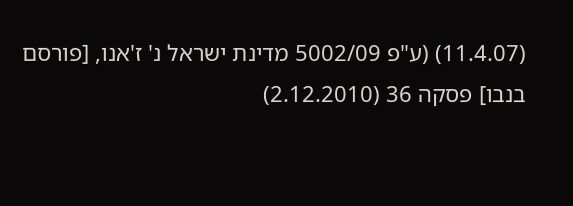(11.4.07) (ע"פ 5002/09 מדינת ישראל נ' ז'אנו, [פורסם בנבו] פסקה 36 (2.12.2010)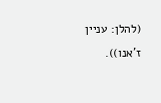(להלן: עניין ז'אנו)).